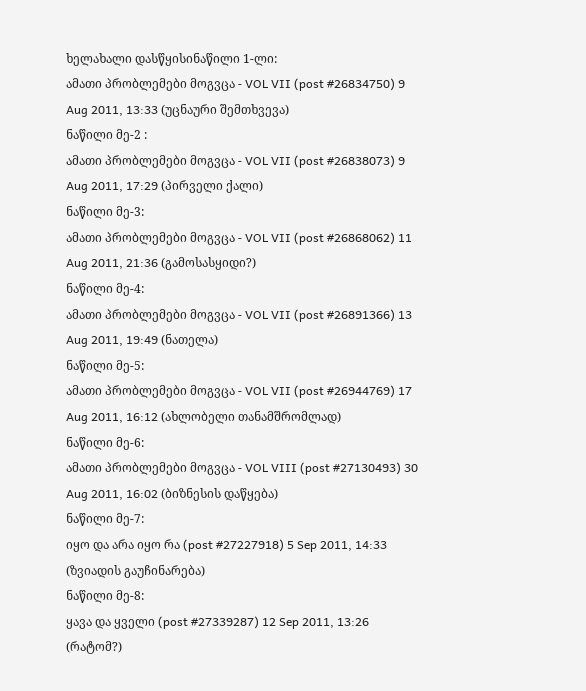ხელახალი დასწყისინაწილი 1-ლი:
ამათი პრობლემები მოგვცა - VOL VII (post #26834750) 9 Aug 2011, 13:33 (უცნაური შემთხვევა)
ნაწილი მე-2 :
ამათი პრობლემები მოგვცა - VOL VII (post #26838073) 9 Aug 2011, 17:29 (პირველი ქალი)
ნაწილი მე-3:
ამათი პრობლემები მოგვცა - VOL VII (post #26868062) 11 Aug 2011, 21:36 (გამოსასყიდი?)
ნაწილი მე-4:
ამათი პრობლემები მოგვცა - VOL VII (post #26891366) 13 Aug 2011, 19:49 (ნათელა)
ნაწილი მე-5:
ამათი პრობლემები მოგვცა - VOL VII (post #26944769) 17 Aug 2011, 16:12 (ახლობელი თანამშრომლად)
ნაწილი მე-6:
ამათი პრობლემები მოგვცა - VOL VIII (post #27130493) 30 Aug 2011, 16:02 (ბიზნესის დაწყება)
ნაწილი მე-7:
იყო და არა იყო რა (post #27227918) 5 Sep 2011, 14:33 (ზვიადის გაუჩინარება)
ნაწილი მე-8:
ყავა და ყველი (post #27339287) 12 Sep 2011, 13:26 (რატომ?)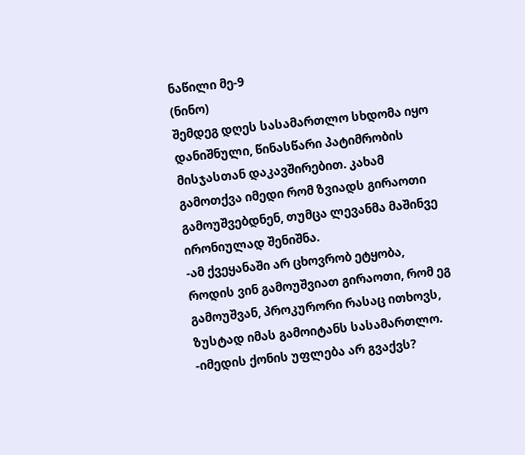ნაწილი მე-9
(ნინო)
შემდეგ დღეს სასამართლო სხდომა იყო დანიშნული, წინასწარი პატიმრობის მისჯასთან დაკავშირებით. კახამ გამოთქვა იმედი რომ ზვიადს გირაოთი გამოუშვებდნენ, თუმცა ლევანმა მაშინვე ირონიულად შენიშნა.
-ამ ქვეყანაში არ ცხოვრობ ეტყობა, როდის ვინ გამოუშვიათ გირაოთი, რომ ეგ გამოუშვან, პროკურორი რასაც ითხოვს, ზუსტად იმას გამოიტანს სასამართლო.
-იმედის ქონის უფლება არ გვაქვს?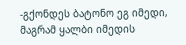-გქონდეს ბატონო ეგ იმედი, მაგრამ ყალბი იმედის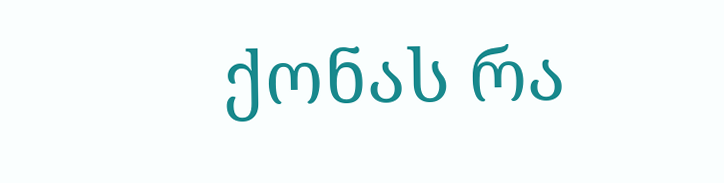ქონას რა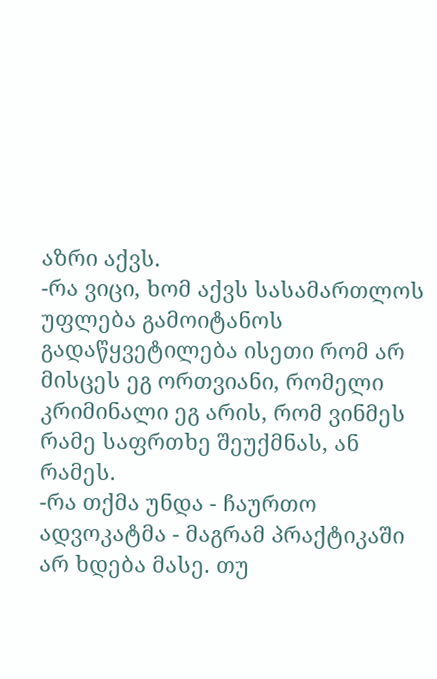აზრი აქვს.
-რა ვიცი, ხომ აქვს სასამართლოს უფლება გამოიტანოს გადაწყვეტილება ისეთი რომ არ მისცეს ეგ ორთვიანი, რომელი კრიმინალი ეგ არის, რომ ვინმეს რამე საფრთხე შეუქმნას, ან რამეს.
-რა თქმა უნდა - ჩაურთო ადვოკატმა - მაგრამ პრაქტიკაში არ ხდება მასე. თუ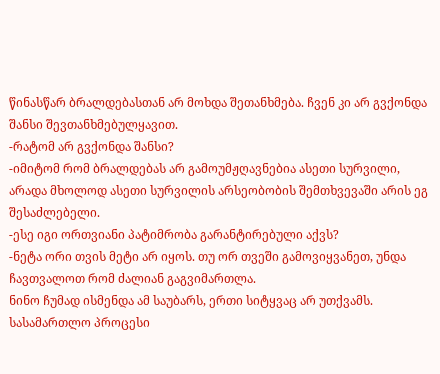წინასწარ ბრალდებასთან არ მოხდა შეთანხმება. ჩვენ კი არ გვქონდა შანსი შევთანხმებულყავით.
-რატომ არ გვქონდა შანსი?
-იმიტომ რომ ბრალდებას არ გამოუმჟღავნებია ასეთი სურვილი, არადა მხოლოდ ასეთი სურვილის არსეობობის შემთხვევაში არის ეგ შესაძლებელი.
-ესე იგი ორთვიანი პატიმრობა გარანტირებული აქვს?
-ნეტა ორი თვის მეტი არ იყოს. თუ ორ თვეში გამოვიყვანეთ, უნდა ჩავთვალოთ რომ ძალიან გაგვიმართლა.
ნინო ჩუმად ისმენდა ამ საუბარს, ერთი სიტყვაც არ უთქვამს.
სასამართლო პროცესი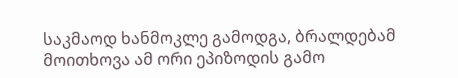საკმაოდ ხანმოკლე გამოდგა, ბრალდებამ მოითხოვა ამ ორი ეპიზოდის გამო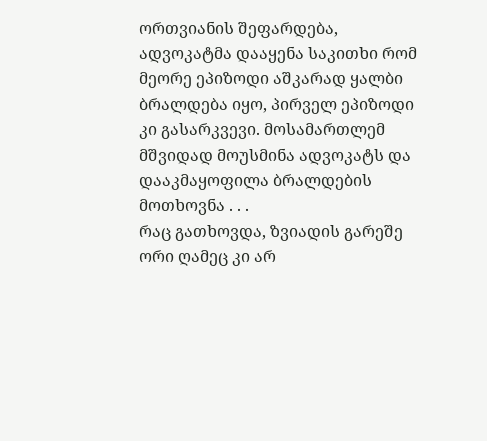ორთვიანის შეფარდება, ადვოკატმა დააყენა საკითხი რომ მეორე ეპიზოდი აშკარად ყალბი ბრალდება იყო, პირველ ეპიზოდი კი გასარკვევი. მოსამართლემ მშვიდად მოუსმინა ადვოკატს და დააკმაყოფილა ბრალდების მოთხოვნა . . .
რაც გათხოვდა, ზვიადის გარეშე ორი ღამეც კი არ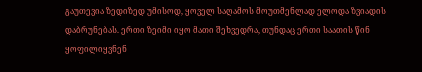გაუთევია ზედიზედ უმისოდ, ყოველ საღამოს მოუთმენლად ელოდა ზვიადის დაბრუნებას. ერთი ზეიმი იყო მათი შეხვედრა, თუნდაც ერთი საათის წინ ყოფილიყვნენ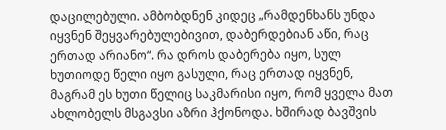დაცილებული. ამბობდნენ კიდეც „რამდენხანს უნდა იყვნენ შეყვარებულებივით, დაბერდებიან აწი, რაც ერთად არიანო“. რა დროს დაბერება იყო, სულ ხუთიოდე წელი იყო გასული, რაც ერთად იყვნენ, მაგრამ ეს ხუთი წელიც საკმარისი იყო, რომ ყველა მათ ახლობელს მსგავსი აზრი ჰქონოდა. ხშირად ბავშვის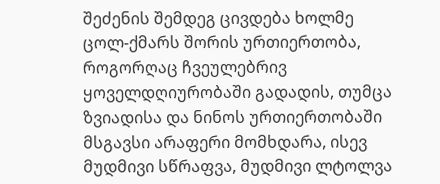შეძენის შემდეგ ცივდება ხოლმე ცოლ-ქმარს შორის ურთიერთობა, როგორღაც ჩვეულებრივ ყოველდღიურობაში გადადის, თუმცა ზვიადისა და ნინოს ურთიერთობაში მსგავსი არაფერი მომხდარა, ისევ მუდმივი სწრაფვა, მუდმივი ლტოლვა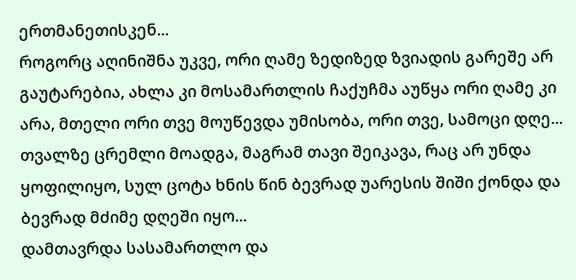ერთმანეთისკენ...
როგორც აღინიშნა უკვე, ორი ღამე ზედიზედ ზვიადის გარეშე არ გაუტარებია, ახლა კი მოსამართლის ჩაქუჩმა აუწყა ორი ღამე კი არა, მთელი ორი თვე მოუწევდა უმისობა, ორი თვე, სამოცი დღე... თვალზე ცრემლი მოადგა, მაგრამ თავი შეიკავა, რაც არ უნდა ყოფილიყო, სულ ცოტა ხნის წინ ბევრად უარესის შიში ქონდა და ბევრად მძიმე დღეში იყო...
დამთავრდა სასამართლო და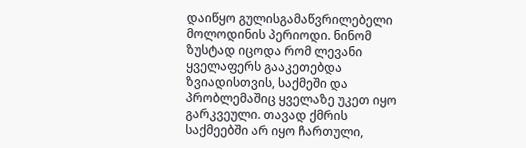დაიწყო გულისგამაწვრილებელი მოლოდინის პერიოდი. ნინომ ზუსტად იცოდა რომ ლევანი ყველაფერს გააკეთებდა ზვიადისთვის, საქმეში და პრობლემაშიც ყველაზე უკეთ იყო გარკვეული. თავად ქმრის საქმეებში არ იყო ჩართული,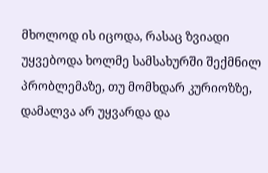მხოლოდ ის იცოდა, რასაც ზვიადი უყვებოდა ხოლმე სამსახურში შექმნილ პრობლემაზე, თუ მომხდარ კურიოზზე, დამალვა არ უყვარდა და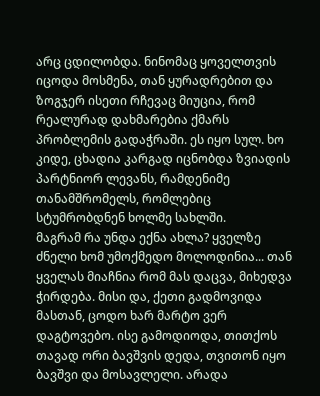არც ცდილობდა. ნინომაც ყოველთვის იცოდა მოსმენა, თან ყურადრებით და ზოგჯერ ისეთი რჩევაც მიუცია, რომ რეალურად დახმარებია ქმარს პრობლემის გადაჭრაში. ეს იყო სულ. ხო კიდე, ცხადია კარგად იცნობდა ზვიადის პარტნიორ ლევანს, რამდენიმე თანამშრომელს, რომლებიც სტუმრობდნენ ხოლმე სახლში.
მაგრამ რა უნდა ექნა ახლა? ყველზე ძნელი ხომ უმოქმედო მოლოდინია... თან ყველას მიაჩნია რომ მას დაცვა, მიხედვა ჭირდება. მისი და, ქეთი გადმოვიდა მასთან, ცოდო ხარ მარტო ვერ დაგტოვებო. ისე გამოდიოდა, თითქოს თავად ორი ბავშვის დედა, თვითონ იყო ბავშვი და მოსავლელი. არადა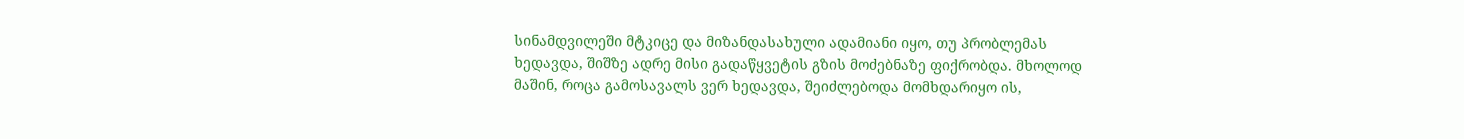სინამდვილეში მტკიცე და მიზანდასახული ადამიანი იყო, თუ პრობლემას ხედავდა, შიშზე ადრე მისი გადაწყვეტის გზის მოძებნაზე ფიქრობდა. მხოლოდ მაშინ, როცა გამოსავალს ვერ ხედავდა, შეიძლებოდა მომხდარიყო ის,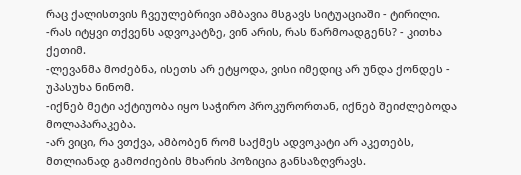რაც ქალისთვის ჩვეულებრივი ამბავია მსგავს სიტუაციაში - ტირილი.
-რას იტყვი თქვენს ადვოკატზე, ვინ არის, რას წარმოადგენს? - კითხა ქეთიმ.
-ლევანმა მოძებნა, ისეთს არ ეტყოდა, ვისი იმედიც არ უნდა ქონდეს - უპასუხა ნინომ.
-იქნებ მეტი აქტიუობა იყო საჭირო პროკურორთან, იქნებ შეიძლებოდა მოლაპარაკება.
-არ ვიცი, რა ვთქვა, ამბობენ რომ საქმეს ადვოკატი არ აკეთებს, მთლიანად გამოძიების მხარის პოზიცია განსაზღვრავს.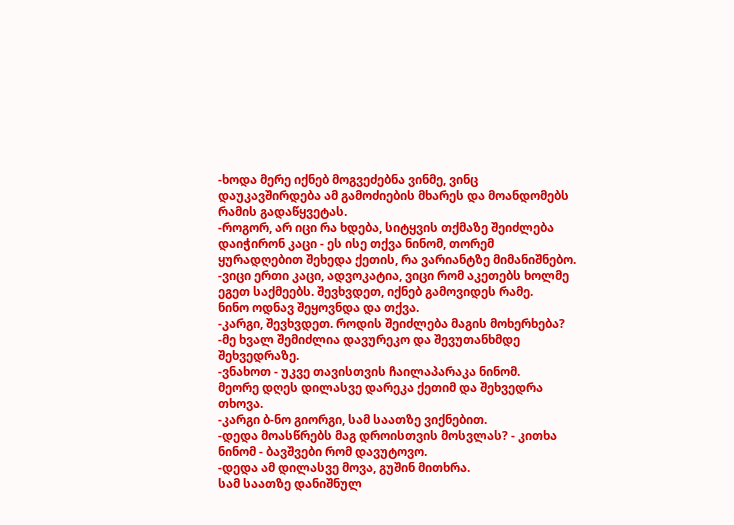-ხოდა მერე იქნებ მოგვეძებნა ვინმე, ვინც დაუკავშირდება ამ გამოძიების მხარეს და მოანდომებს რამის გადაწყვეტას.
-როგორ, არ იცი რა ხდება, სიტყვის თქმაზე შეიძლება დაიჭირონ კაცი - ეს ისე თქვა ნინომ, თორემ ყურადღებით შეხედა ქეთის, რა ვარიანტზე მიმანიშნებო.
-ვიცი ერთი კაცი, ადვოკატია, ვიცი რომ აკეთებს ხოლმე ეგეთ საქმეებს. შევხვდეთ, იქნებ გამოვიდეს რამე.
ნინო ოდნავ შეყოვნდა და თქვა.
-კარგი, შევხვდეთ. როდის შეიძლება მაგის მოხერხება?
-მე ხვალ შემიძლია დავურეკო და შევუთანხმდე შეხვედრაზე.
-ვნახოთ - უკვე თავისთვის ჩაილაპარაკა ნინომ.
მეორე დღეს დილასვე დარეკა ქეთიმ და შეხვედრა თხოვა.
-კარგი ბ-ნო გიორგი, სამ საათზე ვიქნებით.
-დედა მოასწრებს მაგ დროისთვის მოსვლას? - კითხა ნინომ - ბავშვები რომ დავუტოვო.
-დედა ამ დილასვე მოვა, გუშინ მითხრა.
სამ საათზე დანიშნულ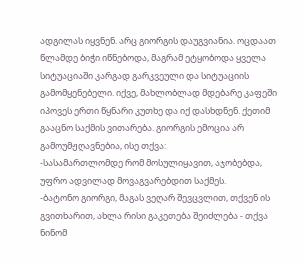ადგილას იყვნენ. არც გიორგის დაუგვიანია. ოცდაათ წლამდე ბიჭი იწნებოდა, მაგრამ ეტყობოდა ყველა სიტუაციაში კარგად გარკვეული და სიტუაციის გამომყენებელი. იქვე, მახლობლად მდებარე კაფეში იპოვეს ერთი წყნარი კუთხე და იქ დასხდნენ. ქეთიმ გააცნო საქმის ვითარება. გიორგის ემოცია არ გამოუმჟღავნებია, ისე თქვა:
-სასამართლომდე რომ მოსულიყავით, აჯობებდა, უფრო ადვილად მოვაგვარებდით საქმეს.
-ბატონო გიორგი, მაგას ვეღარ შევცვლით, თქვენ ის გვითხარით, ახლა რისი გაკეთება შეიძლება - თქვა ნინომ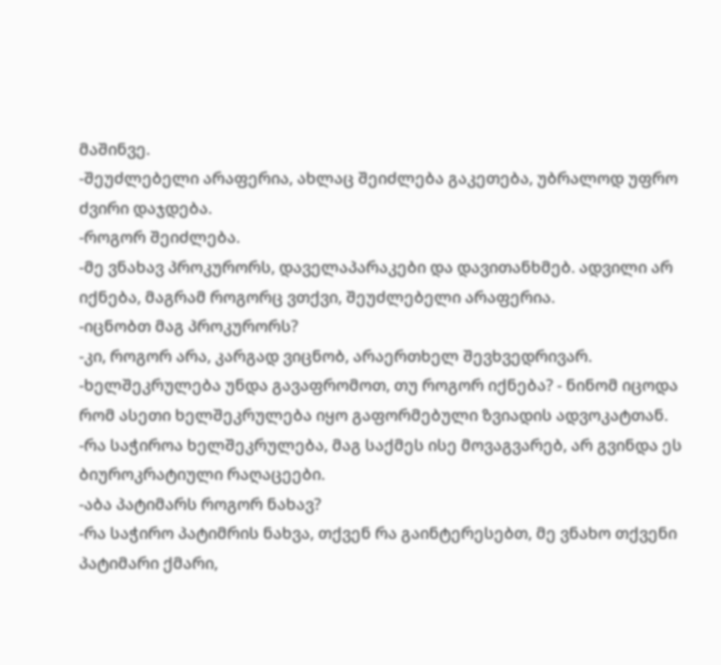მაშინვე.
-შეუძლებელი არაფერია, ახლაც შეიძლება გაკეთება, უბრალოდ უფრო ძვირი დაჯდება.
-როგორ შეიძლება.
-მე ვნახავ პროკურორს, დაველაპარაკები და დავითანხმებ. ადვილი არ იქნება, მაგრამ როგორც ვთქვი, შეუძლებელი არაფერია.
-იცნობთ მაგ პროკურორს?
-კი, როგორ არა, კარგად ვიცნობ, არაერთხელ შევხვედრივარ.
-ხელშეკრულება უნდა გავაფრომოთ, თუ როგორ იქნება? - ნინომ იცოდა რომ ასეთი ხელშეკრულება იყო გაფორმებული ზვიადის ადვოკატთან.
-რა საჭიროა ხელშეკრულება, მაგ საქმეს ისე მოვაგვარებ, არ გვინდა ეს ბიუროკრატიული რაღაცეები.
-აბა პატიმარს როგორ ნახავ?
-რა საჭირო პატიმრის ნახვა, თქვენ რა გაინტერესებთ, მე ვნახო თქვენი პატიმარი ქმარი,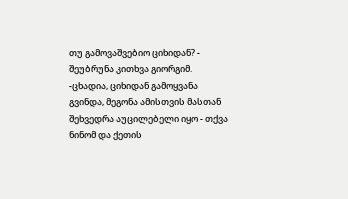თუ გამოვაშვებიო ციხიდან? - შეუბრუნა კითხვა გიორგიმ.
-ცხადია, ციხიდან გამოყვანა გვინდა, მეგონა ამისთვის მასთან შეხვედრა აუცილებელი იყო - თქვა ნინომ და ქეთის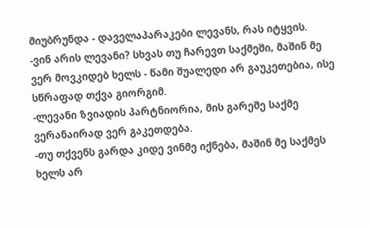მიუბრუნდა - დაველაპარაკები ლევანს, რას იტყვის.
-ვინ არის ლევანი? სხვას თუ ჩარევთ საქმეში, მაშინ მე ვერ მოვკიდებ ხელს - წამი შუალედი არ გაუკეთებია, ისე სწრაფად თქვა გიორგიმ.
-ლევანი ზვიადის პარტნიორია, მის გარეშე საქმე ვერანაირად ვერ გაკეთდება.
-თუ თქვენს გარდა კიდე ვინმე იქნება, მაშინ მე საქმეს ხელს არ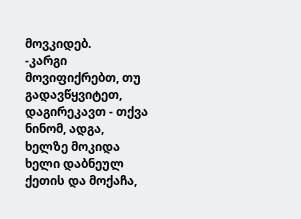მოვკიდებ.
-კარგი მოვიფიქრებთ, თუ გადავწყვიტეთ, დაგირეკავთ - თქვა ნინომ, ადგა, ხელზე მოკიდა ხელი დაბნეულ ქეთის და მოქაჩა,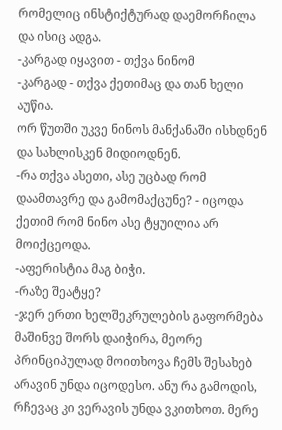რომელიც ინსტიქტურად დაემორჩილა და ისიც ადგა.
-კარგად იყავით - თქვა ნინომ
-კარგად - თქვა ქეთიმაც და თან ხელი აუწია.
ორ წუთში უკვე ნინოს მანქანაში ისხდნენ და სახლისკენ მიდიოდნენ.
-რა თქვა ასეთი, ასე უცბად რომ დაამთავრე და გამომაქცუნე? - იცოდა ქეთიმ რომ ნინო ასე ტყუილია არ მოიქცეოდა.
-აფერისტია მაგ ბიჭი.
-რაზე შეატყე?
-ჯერ ერთი ხელშეკრულების გაფორმება მაშინვე შორს დაიჭირა, მეორე პრინციპულად მოითხოვა ჩემს შესახებ არავინ უნდა იცოდესო. ანუ რა გამოდის, რჩევაც კი ვერავის უნდა ვკითხოთ. მერე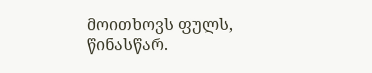მოითხოვს ფულს, წინასწარ.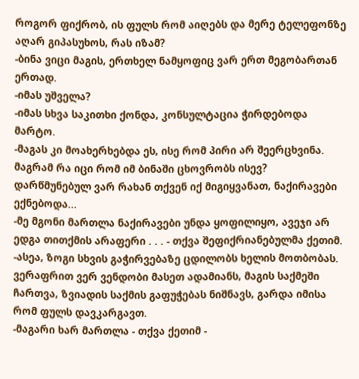როგორ ფიქრობ, ის ფულს რომ აიღებს და მერე ტელეფონზე აღარ გიპასუხოს, რას იზამ?
-ბინა ვიცი მაგის, ერთხელ ნამყოფიც ვარ ერთ მეგობართან ერთად.
-იმას უშველა?
-იმას სხვა საკითხი ქონდა, კონსულტაცია ჭირდებოდა მარტო.
-მაგას კი მოახერხებდა ეს, ისე რომ პირი არ შეერცხვინა. მაგრამ რა იცი რომ იმ ბინაში ცხოვრობს ისევ? დარწმუნებულ ვარ რახან თქვენ იქ მიგიყვანათ, ნაქირავები ექნებოდა...
-მე მგონი მართლა ნაქირავები უნდა ყოფილიყო, ავეჯი არ ედგა თითქმის არაფერი . . . - თქვა შეფიქრიანებულმა ქეთიმ.
-ასეა, ზოგი სხვის გაჭირვებაზე ცდილობს ხელის მოთბობას. ვერაფრით ვერ ვენდობი მასეთ ადამიანს, მაგის საქმეში ჩართვა, ზვიადის საქმის გაფუჭებას ნიშნავს, გარდა იმისა რომ ფულს დავკარგავთ.
-მაგარი ხარ მართლა - თქვა ქეთიმ -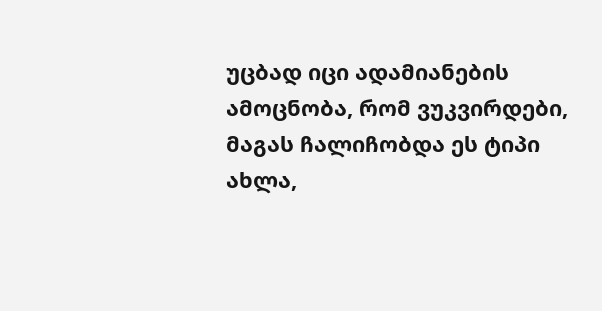უცბად იცი ადამიანების ამოცნობა, რომ ვუკვირდები, მაგას ჩალიჩობდა ეს ტიპი ახლა,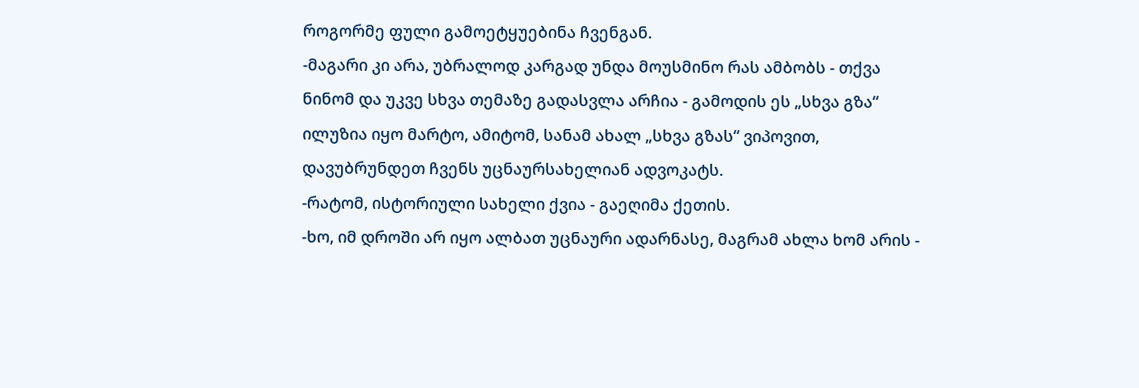როგორმე ფული გამოეტყუებინა ჩვენგან.
-მაგარი კი არა, უბრალოდ კარგად უნდა მოუსმინო რას ამბობს - თქვა ნინომ და უკვე სხვა თემაზე გადასვლა არჩია - გამოდის ეს „სხვა გზა“ ილუზია იყო მარტო, ამიტომ, სანამ ახალ „სხვა გზას“ ვიპოვით, დავუბრუნდეთ ჩვენს უცნაურსახელიან ადვოკატს.
-რატომ, ისტორიული სახელი ქვია - გაეღიმა ქეთის.
-ხო, იმ დროში არ იყო ალბათ უცნაური ადარნასე, მაგრამ ახლა ხომ არის -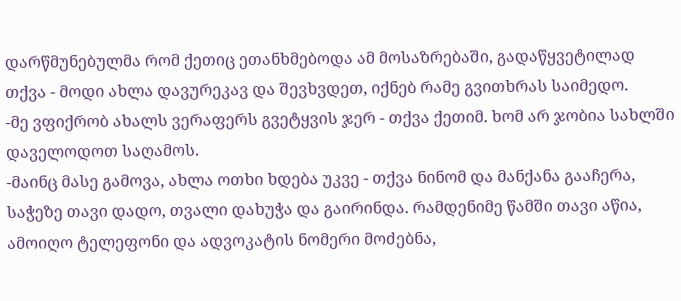დარწმუნებულმა რომ ქეთიც ეთანხმებოდა ამ მოსაზრებაში, გადაწყვეტილად თქვა - მოდი ახლა დავურეკავ და შევხვდეთ, იქნებ რამე გვითხრას საიმედო.
-მე ვფიქრობ ახალს ვერაფერს გვეტყვის ჯერ - თქვა ქეთიმ. ხომ არ ჯობია სახლში დაველოდოთ საღამოს.
-მაინც მასე გამოვა, ახლა ოთხი ხდება უკვე - თქვა ნინომ და მანქანა გააჩერა, საჭეზე თავი დადო, თვალი დახუჭა და გაირინდა. რამდენიმე წამში თავი აწია, ამოიღო ტელეფონი და ადვოკატის ნომერი მოძებნა,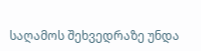საღამოს შეხვედრაზე უნდა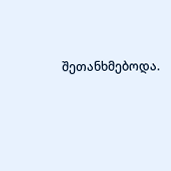შეთანხმებოდა.